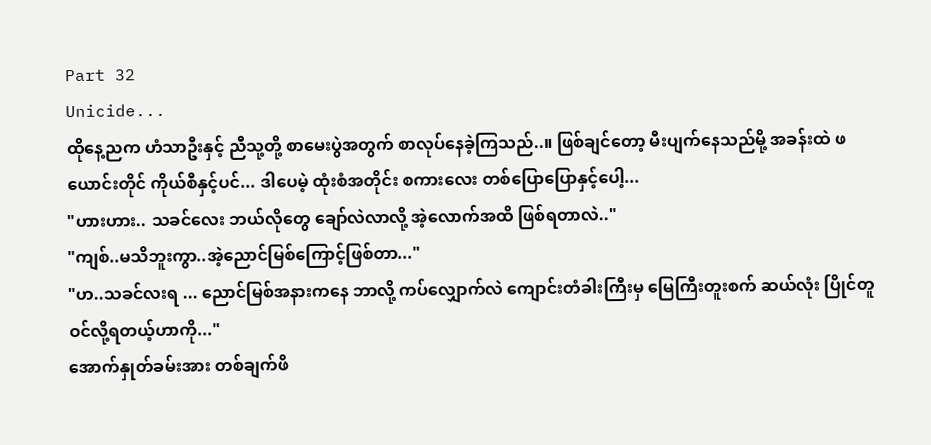Part 32
Unicide...
ထိုနေ့ညက ဟံသာဦးနှင့် ညီသု့တို့ စာမေးပွဲအတွက် စာလုပ်နေခဲ့ကြသည်..။ ဖြစ်ချင်တော့ မီးပျက်နေသည်မို့ အခန်းထဲ ဖယောင်းတိုင် ကိုယ်စီနှင့်ပင်... ဒါပေမဲ့ ထုံးစံအတိုင်း စကားလေး တစ်ပြောပြောနှင့်ပေါ့...
"ဟားဟား.. သခင်လေး ဘယ်လိုတွေ ချော်လဲလာလို့ အဲ့လောက်အထိ ဖြစ်ရတာလဲ.."
"ကျစ်..မသိဘူးကွာ..အဲ့ညောင်မြစ်ကြောင့်ဖြစ်တာ..."
"ဟ..သခင်လးရ ... ညောင်မြစ်အနားကနေ ဘာလို့ ကပ်လျှောက်လဲ ကျောင်းတံခါးကြီးမှ မြေကြီးတူးစက် ဆယ်လုံး ပြိုင်တူဝင်လို့ရတယ့်ဟာကို..."
အောက်နှုတ်ခမ်းအား တစ်ချက်ဖိ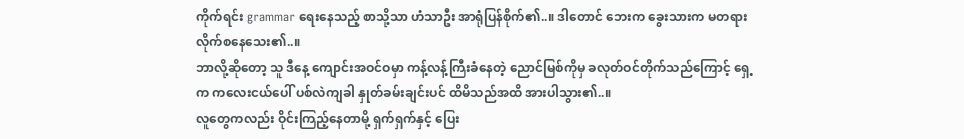ကိုက်ရင်း grammar ရေးနေသည့် စာသို့သာ ဟံသာဦး အာရုံပြန်စိုက်၏..။ ဒါတောင် ဘေးက ခွေးသားက မတရား လိုက်စနေသေး၏..။
ဘာလို့ဆိုတော့ သူ ဒီနေ့ ကျောင်းအဝင်ဝမှာ ကန့်လန့်ကြီးခံနေတဲ့ ညောင်မြစ်ကိုမှ ခလုတ်ဝင်တိုက်သည်ကြောင့် ရှေ့က ကလေးငယ်ပေါ် ပစ်လဲကျခါ နှုတ်ခမ်းချင်းပင် ထိမိသည်အထိ အားပါသွား၏..။
လူတွေကလည်း ဝိုင်းကြည့်နေတာမို့ ရှက်ရှက်နှင့် ပြေး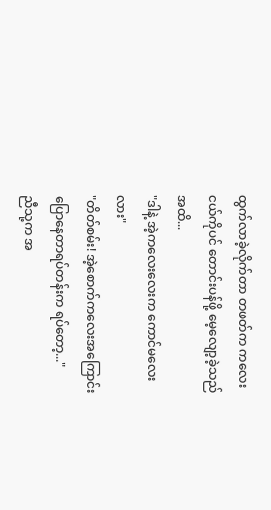ထွက်လာခဲ့လိုက်တာ တဖတ်က ကလေးငယ်ကိုပင် တောင်းပန်ဖို့ မေ့လျော့ခဲ့သည်အထိ...
"ဒါနဲ့ အဲ့ကလေးလေးက ကောင်မလေးလား"
"တိတ်စမ်း! အဲ့စောက်ကလေးအကြောင်း ပြောနေတာရပ်တန်းက ရပ်တော့..."
ညီသု့က အ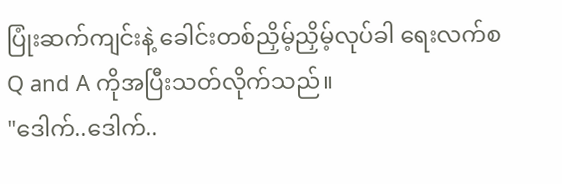ပြုံးဆက်ကျင်းနဲ့ ခေါင်းတစ်ညှိမ့်ညှိမ့်လုပ်ခါ ရေးလက်စ Q and A ကိုအပြီးသတ်လိုက်သည်။
"ဒေါက်..ဒေါက်..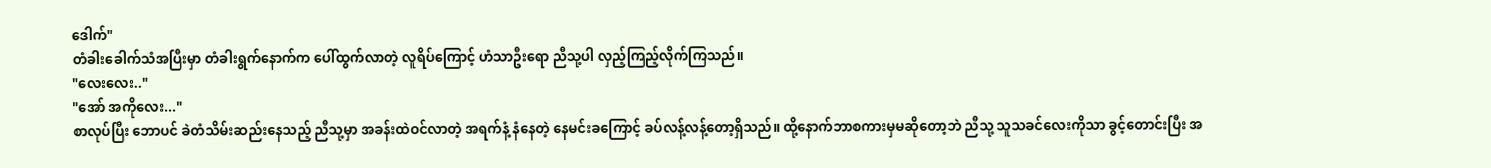ဒေါက်"
တံခါးခေါက်သံအပြီးမှာ တံခါးရွက်နောက်က ပေါ်ထွက်လာတဲ့ လူရိပ်ကြောင့် ဟံသာဦးရော ညီသု့ပါ လှည့်ကြည့်လိုက်ကြသည်။
"လေးလေး.."
"အော် အကိုလေး..."
စာလုပ်ပြီး ဘောပင် ခဲတံသိမ်းဆည်းနေသည့် ညီသု့မှာ အခန်းထဲဝင်လာတဲ့ အရက်နံ့ နံနေတဲ့ နေမင်းခကြောင့် ခပ်လန့်လန့်တော့ရှိသည်။ ထို့နောက်ဘာစကားမှမဆိုတော့ဘဲ ညီသု့ သူသခင်လေးကိုသာ ခွင့်တောင်းပြီး အ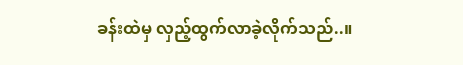ခန်းထဲမှ လှည့်ထွက်လာခဲ့လိုက်သည်..။